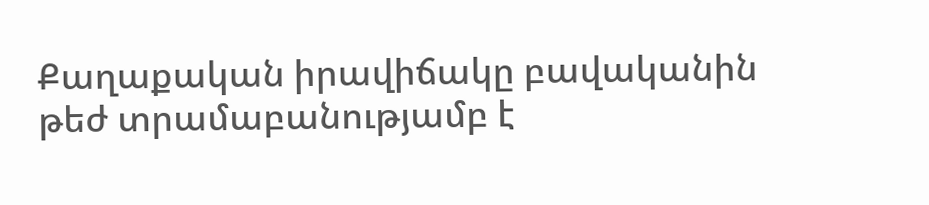Քաղաքական իրավիճակը բավականին թեժ տրամաբանությամբ է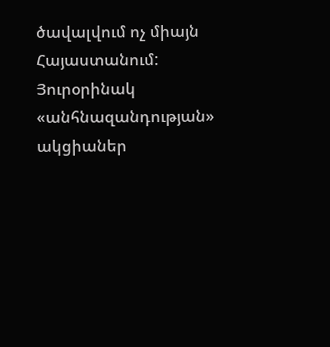ծավալվում ոչ միայն Հայաստանում: Յուրօրինակ «անհնազանդության» ակցիաներ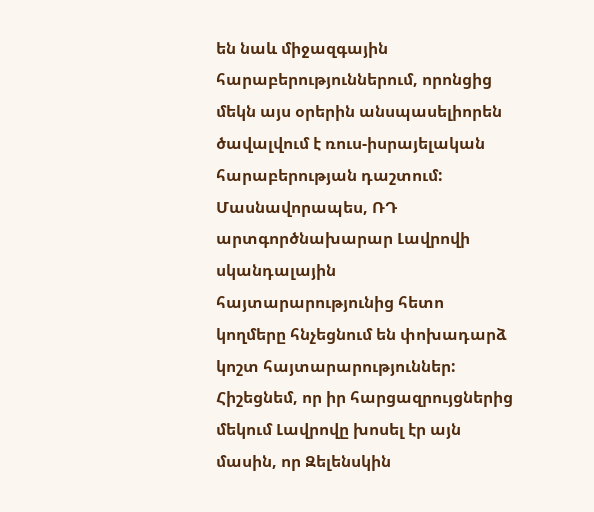են նաև միջազգային հարաբերություններում, որոնցից մեկն այս օրերին անսպասելիորեն ծավալվում է ռուս-իսրայելական հարաբերության դաշտում: Մասնավորապես, ՌԴ արտգործնախարար Լավրովի սկանդալային հայտարարությունից հետո կողմերը հնչեցնում են փոխադարձ կոշտ հայտարարություններ: Հիշեցնեմ, որ իր հարցազրույցներից մեկում Լավրովը խոսել էր այն մասին, որ Զելենսկին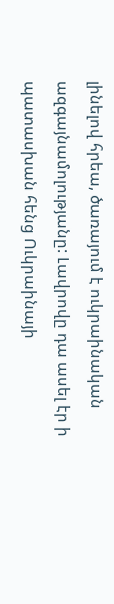լինելով հրեա, ծառայում է ուկրաինական ազգայնամոլությանը: Լավրովը դա ասել էր ի պատասխան հենց Ուկրաինայի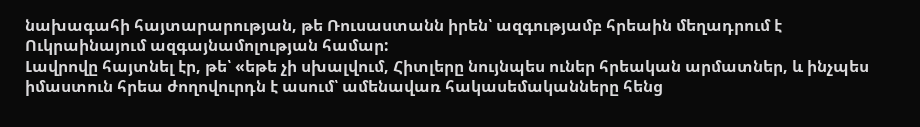նախագահի հայտարարության, թե Ռուսաստանն իրեն՝ ազգությամբ հրեաին մեղադրում է Ուկրաինայում ազգայնամոլության համար:
Լավրովը հայտնել էր, թե՝ «եթե չի սխալվում, Հիտլերը նույնպես ուներ հրեական արմատներ, և ինչպես իմաստուն հրեա ժողովուրդն է ասում՝ ամենավառ հակասեմականները հենց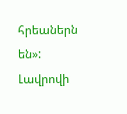հրեաներն են»: Լավրովի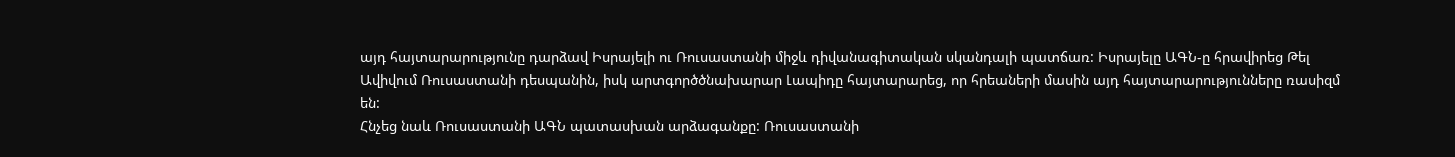այդ հայտարարությունը դարձավ Իսրայելի ու Ռուսաստանի միջև դիվանագիտական սկանդալի պատճառ: Իսրայելը ԱԳՆ-ը հրավիրեց Թել Ավիվում Ռուսաստանի դեսպանին, իսկ արտգործծնախարար Լապիդը հայտարարեց, որ հրեաների մասին այդ հայտարարությունները ռասիզմ են:
Հնչեց նաև Ռուսաստանի ԱԳՆ պատասխան արձագանքը: Ռուսաստանի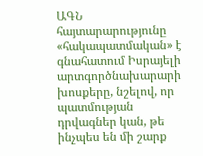ԱԳՆ հայտարարությունը «հակապատմական» է գնահատում Իսրայելի արտգործնախարարի խոսքերը, նշելով, որ պատմության դրվագներ կան, թե ինչպես են մի շարք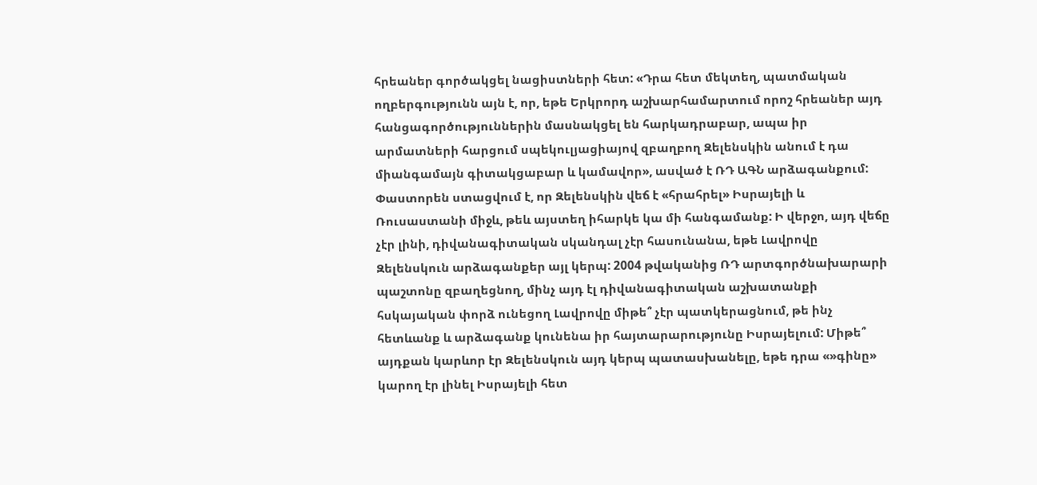հրեաներ գործակցել նացիստների հետ: «Դրա հետ մեկտեղ, պատմական ողբերգությունն այն է, որ, եթե Երկրորդ աշխարհամարտում որոշ հրեաներ այդ հանցագործություններին մասնակցել են հարկադրաբար, ապա իր արմատների հարցում սպեկուլյացիայով զբաղբող Զելենսկին անում է դա միանգամայն գիտակցաբար և կամավոր», ասված է ՌԴ ԱԳՆ արձագանքում:
Փաստորեն ստացվում է, որ Զելենսկին վեճ է «հրահրել» Իսրայելի և Ռուսաստանի միջև, թեև այստեղ իհարկե կա մի հանգամանք: Ի վերջո, այդ վեճը չէր լինի, դիվանագիտական սկանդալ չէր հասունանա, եթե Լավրովը Զելենսկուն արձագանքեր այլ կերպ: 2004 թվականից ՌԴ արտգործնախարարի պաշտոնը զբաղեցնող, մինչ այդ էլ դիվանագիտական աշխատանքի հսկայական փորձ ունեցող Լավրովը միթե՞ չէր պատկերացնում, թե ինչ հետևանք և արձագանք կունենա իր հայտարարությունը Իսրայելում: Միթե՞ այդքան կարևոր էր Զելենսկուն այդ կերպ պատասխանելը, եթե դրա «»գինը» կարող էր լինել Իսրայելի հետ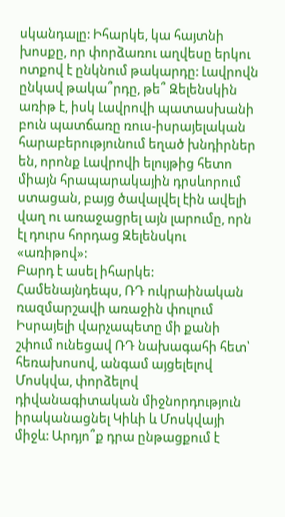սկանդալը: Իհարկե, կա հայտնի խոսքը, որ փորձառու աղվեսը երկու ոտքով է ընկնում թակարդը: Լավրովն ընկավ թակա՞րդը, թե՞ Զելենսկին առիթ է, իսկ Լավրովի պատասխանի բուն պատճառը ռուս-իսրայելական հարաբերությունում եղած խնդիրներ են, որոնք Լավրովի ելույթից հետո միայն հրապարակային դրսևորում ստացան, բայց ծավալվել էին ավելի վաղ ու առաջացրել այն լարումը, որն էլ դուրս հորդաց Զելենսկու «առիթով»:
Բարդ է ասել իհարկե: Համենայնդեպս, ՌԴ ուկրաինական ռազմարշավի առաջին փուլում Իսրայելի վարչապետը մի քանի շփում ունեցավ ՌԴ նախագահի հետ՝ հեռախոսով, անգամ այցելելով Մոսկվա, փորձելով դիվանագիտական միջնորդություն իրականացնել Կիևի և Մոսկվայի միջև: Արդյո՞ք դրա ընթացքում է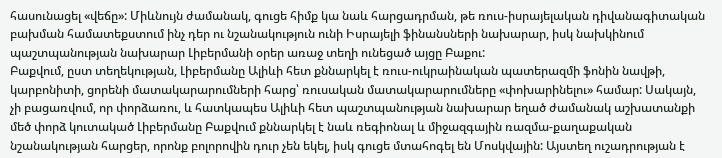հասունացել «վեճը»: Միևնույն ժամանակ, գուցե հիմք կա նաև հարցադրման, թե ռուս-իսրայելական դիվանագիտական բախման համատեքստում ինչ դեր ու նշանակություն ունի Իսրայելի ֆինանսների նախարար, իսկ նախկինում պաշտպանության նախարար Լիբերմանի օրեր առաջ տեղի ունեցած այցը Բաքու:
Բաքվում, ըստ տեղեկության, Լիբերմանը Ալիևի հետ քննարկել է ռուս-ուկրաինական պատերազմի ֆոնին նավթի, կարբոնիտի, ցորենի մատակարարումների հարց՝ ռուսական մատակարարումները «փոխարինելու» համար: Սակայն, չի բացառվում, որ փորձառու, և հատկապես Ալիևի հետ պաշտպանության նախարար եղած ժամանակ աշխատանքի մեծ փորձ կուտակած Լիբերմանը Բաքվում քննարկել է նաև ռեգիոնալ և միջազգային ռազմա-քաղաքական նշանակության հարցեր, որոնք բոլորովին դուր չեն եկել, իսկ գուցե մտահոգել են Մոսկվային: Այստեղ ուշադրության է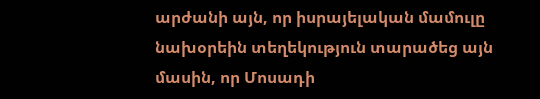արժանի այն, որ իսրայելական մամուլը նախօրեին տեղեկություն տարածեց այն մասին, որ Մոսադի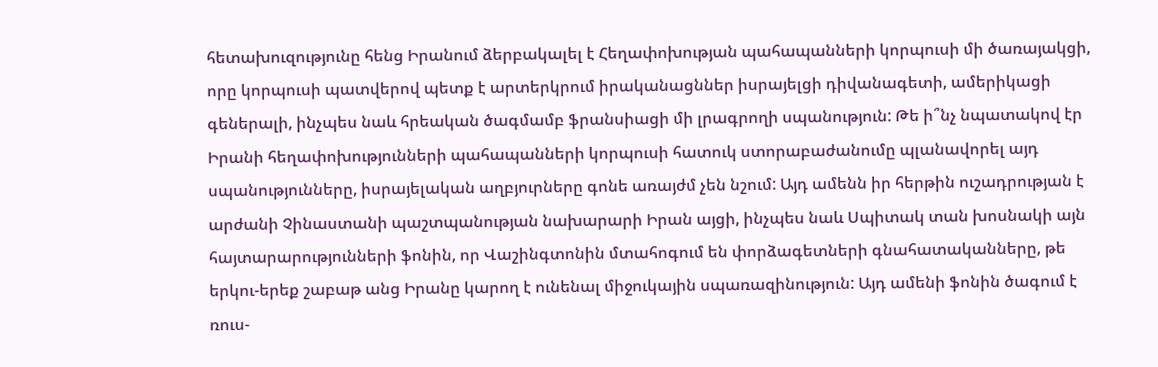հետախուզությունը հենց Իրանում ձերբակալել է Հեղափոխության պահապանների կորպուսի մի ծառայակցի, որը կորպուսի պատվերով պետք է արտերկրում իրականացններ իսրայելցի դիվանագետի, ամերիկացի գեներալի, ինչպես նաև հրեական ծագմամբ ֆրանսիացի մի լրագրողի սպանություն: Թե ի՞նչ նպատակով էր Իրանի հեղափոխությունների պահապանների կորպուսի հատուկ ստորաբաժանումը պլանավորել այդ սպանությունները, իսրայելական աղբյուրները գոնե առայժմ չեն նշում: Այդ ամենն իր հերթին ուշադրության է արժանի Չինաստանի պաշտպանության նախարարի Իրան այցի, ինչպես նաև Սպիտակ տան խոսնակի այն հայտարարությունների ֆոնին, որ Վաշինգտոնին մտահոգում են փորձագետների գնահատականները, թե երկու-երեք շաբաթ անց Իրանը կարող է ունենալ միջուկային սպառազինություն: Այդ ամենի ֆոնին ծագում է ռուս-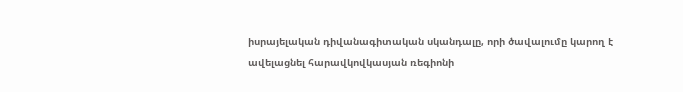իսրայելական դիվանագիտական սկանդալը, որի ծավալումը կարող է ավելացնել հարավկովկասյան ռեգիոնի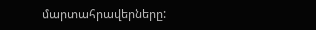մարտահրավերները: